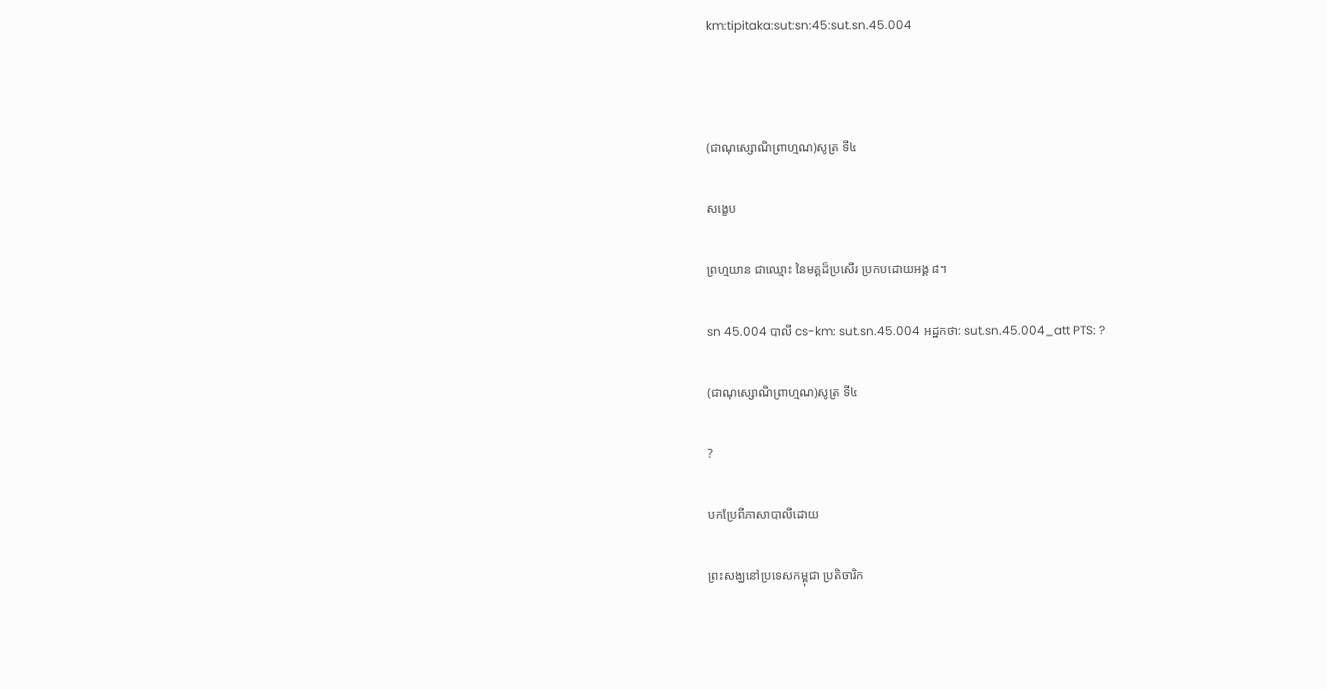km:tipitaka:sut:sn:45:sut.sn.45.004



(ជាណុស្សោណិព្រាហ្មណ)សូត្រ ទី៤

សង្ខេប

ព្រហ្មយាន ជាឈ្មោះ នៃមគ្គដ៏ប្រសើរ ប្រកបដោយអង្គ ៨។

sn 45.004 បាលី cs-km: sut.sn.45.004 អដ្ឋកថា: sut.sn.45.004_att PTS: ?

(ជាណុស្សោណិព្រាហ្មណ)សូត្រ ទី៤

?

បកប្រែពីភាសាបាលីដោយ

ព្រះសង្ឃនៅប្រទេសកម្ពុជា ប្រតិចារិក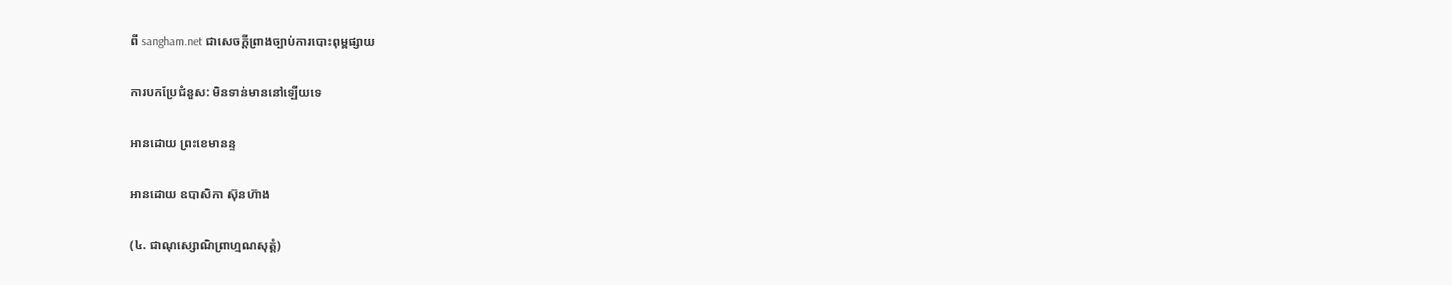ពី sangham.net ជាសេចក្តីព្រាងច្បាប់ការបោះពុម្ពផ្សាយ

ការបកប្រែជំនួស: មិនទាន់មាននៅឡើយទេ

អានដោយ ព្រះខេមានន្ទ

អានដោយ ឧបាសិកា ស៊ុនហ៊ាង

(៤. ជាណុស្សោណិព្រាហ្មណសុត្តំ)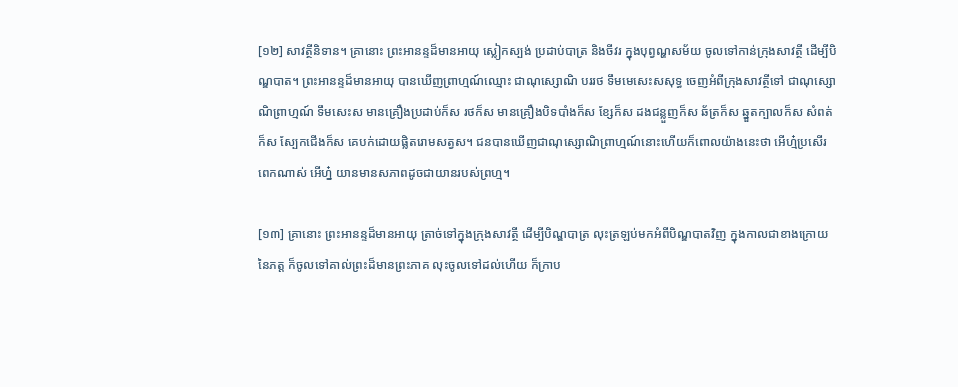[១២] សាវត្ថីនិទាន។ គ្រានោះ ព្រះអានន្ទដ៏មានអាយុ ស្លៀកស្បង់ ប្រដាប់បាត្រ និងចីវរ ក្នុងបុព្វណ្ហសម័យ ចូលទៅកាន់ក្រុងសាវត្ថី ដើម្បីបិណ្ឌបាត។ ព្រះអានន្ទដ៏មានអាយុ បានឃើញព្រាហ្មណ៍ឈ្មោះ ជាណុស្សោណិ បររថ ទឹមមេសេះសសុទ្ធ ចេញអំពីក្រុងសាវត្ថីទៅ ជាណុស្សោណិព្រាហ្មណ៍ ទឹមសេះស មានគ្រឿងប្រដាប់ក៏ស រថក៏ស មានគ្រឿងបិទបាំងក៏ស ខ្សែក៏ស ដងជន្លួញក៏ស ឆ័ត្រក៏ស ឆ្នួតក្បាលក៏ស សំពត់ក៏ស ស្បែកជើងក៏ស គេបក់ដោយផ្លិតរោមសត្វស។ ជនបានឃើញជាណុស្សោណិព្រាហ្មណ៍នោះហើយក៏ពោលយ៉ាងនេះថា អើហ្ម៎ប្រសើរពេកណាស់ អើហ្ន៎ យានមានសភាពដូចជាយានរបស់ព្រហ្ម។

[១៣] គ្រានោះ ព្រះអានន្ទដ៏មានអាយុ ត្រាច់ទៅក្នុងក្រុងសាវត្ថី ដើម្បីបិណ្ឌបាត្រ លុះត្រឡប់មកអំពីបិណ្ឌបាតវិញ ក្នុងកាលជាខាងក្រោយនៃភត្ត ក៏ចូលទៅគាល់ព្រះដ៏មានព្រះភាគ លុះចូលទៅដល់ហើយ ក៏ក្រាប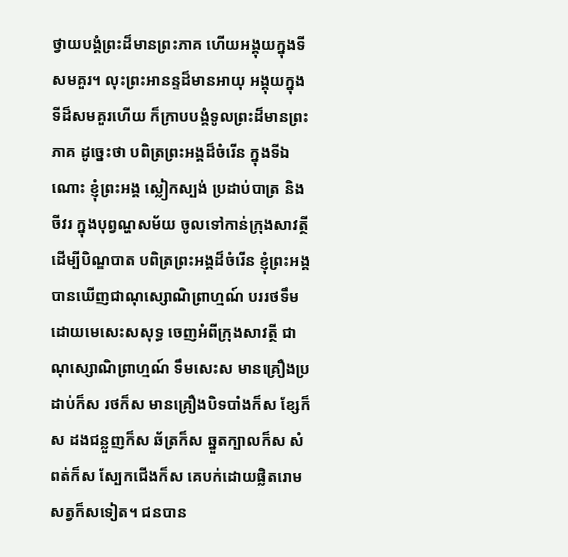ថ្វាយបង្គំព្រះដ៏មានព្រះភាគ ហើយអង្គុយក្នុងទីសមគួរ។ លុះព្រះអានន្ទដ៏មានអាយុ អង្គុយក្នុងទីដ៏សមគួរហើយ ក៏ក្រាបបង្គំទូលព្រះដ៏មានព្រះភាគ ដូច្នេះថា បពិត្រព្រះអង្គដ៏ចំរើន ក្នុងទីឯណោះ ខ្ញុំព្រះអង្គ ស្លៀកស្បង់ ប្រដាប់បាត្រ និងចីវរ ក្នុងបុព្វណ្ហសម័យ ចូលទៅកាន់ក្រុងសាវត្ថី ដើម្បីបិណ្ឌបាត បពិត្រព្រះអង្គដ៏ចំរើន ខ្ញុំព្រះអង្គ បានឃើញជាណុស្សោណិព្រាហ្មណ៍ បររថទឹមដោយមេសេះសសុទ្ធ ចេញអំពីក្រុងសាវត្ថី ជាណុស្សោណិព្រាហ្មណ៍ ទឹមសេះស មានគ្រឿងប្រដាប់ក៏ស រថក៏ស មានគ្រឿងបិទបាំងក៏ស ខ្សែក៏ស ដងជន្លួញក៏ស ឆ័ត្រក៏ស ឆ្នួតក្បាលក៏ស សំពត់ក៏ស ស្បែកជើងក៏ស គេបក់ដោយផ្លិតរោមសត្វក៏សទៀត។ ជនបាន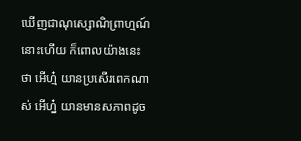ឃើញជាណុស្សោណិព្រាហ្មណ៍នោះហើយ ក៏ពោលយ៉ាងនេះថា អើហ្ម៎ យានប្រសើរពេកណាស់ អើហ្ន៎ យានមានសភាពដូច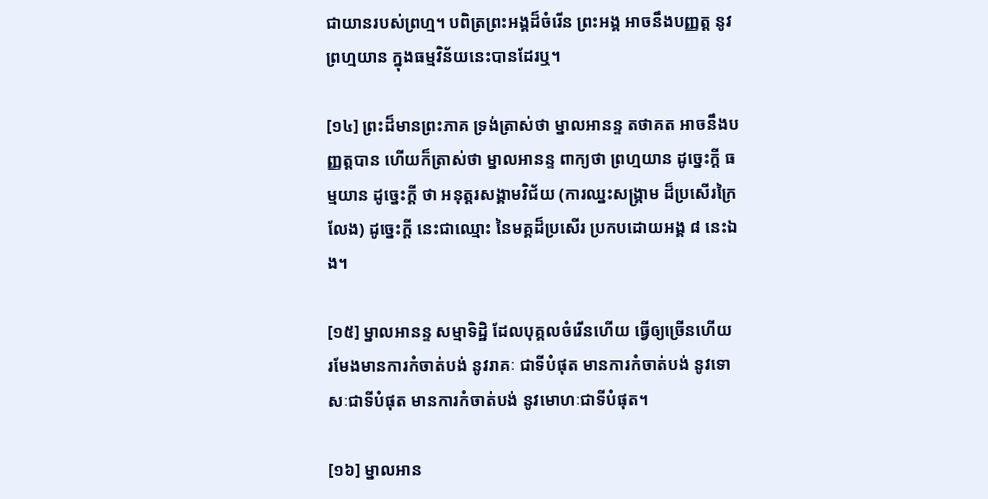ជាយានរបស់ព្រហ្ម។ បពិត្រព្រះអង្គដ៏ចំរើន ព្រះអង្គ អាចនឹងបញ្ញត្ត នូវព្រហ្មយាន ក្នុងធម្មវិន័យនេះបានដែរឬ។

[១៤] ព្រះដ៏មានព្រះភាគ ទ្រង់ត្រាស់ថា ម្នាលអានន្ទ តថាគត អាចនឹងបញ្ញត្តបាន ហើយក៏ត្រាស់ថា ម្នាលអានន្ទ ពាក្យថា ព្រហ្មយាន ដូច្នេះក្តី ធម្មយាន ដូច្នេះក្តី ថា អនុត្តរសង្គាមវិជ័យ (ការឈ្នះសង្គ្រាម ដ៏ប្រសើរក្រៃលែង) ដូច្នេះក្តី នេះជាឈ្មោះ នៃមគ្គដ៏ប្រសើរ ប្រកបដោយអង្គ ៨ នេះឯង។

[១៥] ម្នាលអានន្ទ សម្មាទិដ្ឋិ ដែលបុគ្គលចំរើនហើយ ធ្វើឲ្យច្រើនហើយ រមែងមានការកំចាត់បង់ នូវរាគៈ ជាទីបំផុត មានការកំចាត់បង់ នូវទោសៈជាទីបំផុត មានការកំចាត់បង់ នូវមោហៈជាទីបំផុត។

[១៦] ម្នាលអាន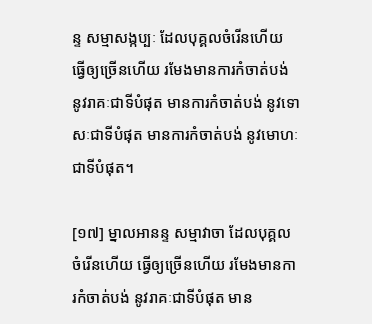ន្ទ សម្មាសង្កប្បៈ ដែលបុគ្គលចំរើនហើយ ធ្វើឲ្យច្រើនហើយ រមែងមានការកំចាត់បង់ នូវរាគៈជាទីបំផុត មានការកំចាត់បង់ នូវទោសៈជាទីបំផុត មានការកំចាត់បង់ នូវមោហៈជាទីបំផុត។

[១៧] ម្នាលអានន្ទ សម្មាវាចា ដែលបុគ្គលចំរើនហើយ ធ្វើឲ្យច្រើនហើយ រមែងមានការកំចាត់បង់ នូវរាគៈជាទីបំផុត មាន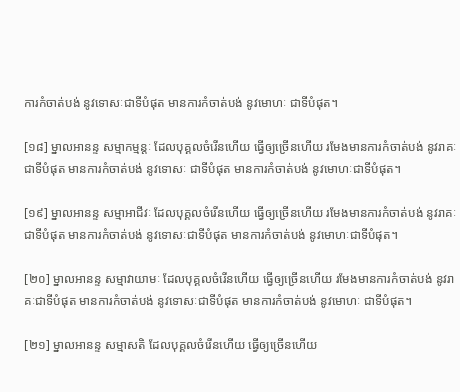ការកំចាត់បង់ នូវទោសៈជាទីបំផុត មានការកំចាត់បង់ នូវមោហៈ ជាទីបំផុត។

[១៨] ម្នាលអានន្ទ សម្មាកម្មន្តៈ ដែលបុគ្គលចំរើនហើយ ធ្វើឲ្យច្រើនហើយ រមែងមានការកំចាត់បង់ នូវរាគៈ ជាទីបំផុត មានការកំចាត់បង់ នូវទោសៈ ជាទីបំផុត មានការកំចាត់បង់ នូវមោហៈជាទីបំផុត។

[១៩] ម្នាលអានន្ទ សម្មាអាជីវៈ ដែលបុគ្គលចំរើនហើយ ធ្វើឲ្យច្រើនហើយ រមែងមានការកំចាត់បង់ នូវរាគៈជាទីបំផុត មានការកំចាត់បង់ នូវទោសៈជាទីបំផុត មានការកំចាត់បង់ នូវមោហៈជាទីបំផុត។

[២០] ម្នាលអានន្ទ សម្មាវាយាមៈ ដែលបុគ្គលចំរើនហើយ ធ្វើឲ្យច្រើនហើយ រមែងមានការកំចាត់បង់ នូវរាគៈជាទីបំផុត មានការកំចាត់បង់ នូវទោសៈជាទីបំផុត មានការកំចាត់បង់ នូវមោហៈ ជាទីបំផុត។

[២១] ម្នាលអានន្ទ សម្មាសតិ ដែលបុគ្គលចំរើនហើយ ធ្វើឲ្យច្រើនហើយ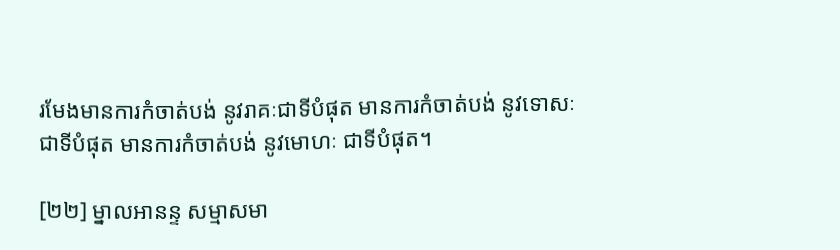រមែងមានការកំចាត់បង់ នូវរាគៈជាទីបំផុត មានការកំចាត់បង់ នូវទោសៈ ជាទីបំផុត មានការកំចាត់បង់ នូវមោហៈ ជាទីបំផុត។

[២២] ម្នាលអានន្ទ សម្មាសមា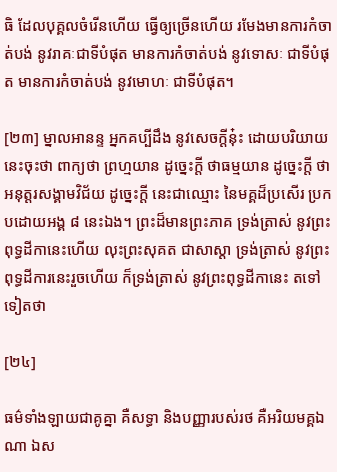ធិ ដែលបុគ្គលចំរើនហើយ ធ្វើឲ្យច្រើនហើយ រមែងមានការកំចាត់បង់ នូវរាគៈជាទីបំផុត មានការកំចាត់បង់ នូវទោសៈ ជាទីបំផុត មានការកំចាត់បង់ នូវមោហៈ ជាទីបំផុត។

[២៣] ម្នាលអានន្ទ អ្នកគប្បីដឹង នូវសេចក្តីនុ៎ះ ដោយបរិយាយនេះចុះថា ពាក្យថា ព្រហ្មយាន ដូច្នេះក្តី ថាធម្មយាន ដូច្នេះក្តី ថាអនុត្តរសង្គាមវិជ័យ ដូច្នេះក្តី នេះជាឈ្មោះ នៃមគ្គដ៏ប្រសើរ ប្រកបដោយអង្គ ៨ នេះឯង។ ព្រះដ៏មានព្រះភាគ ទ្រង់ត្រាស់ នូវព្រះពុទ្ធដីកានេះហើយ លុះព្រះសុគត ជាសាស្តា ទ្រង់ត្រាស់ នូវព្រះពុទ្ធដីការនេះរួចហើយ ក៏ទ្រង់ត្រាស់ នូវព្រះពុទ្ធដីកានេះ តទៅទៀតថា

[២៤]

ធម៌ទាំងឡាយជាគូគ្នា គឺសទ្ធា និងបញ្ញារបស់រថ គឺអរិយមគ្គឯណា ឯស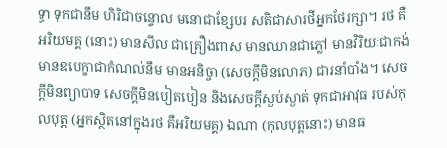ទ្ធា ទុកជានឹម ហិរិជាចន្ទោល មនោជាខ្សែបរ សតិជាសារថីអ្នកថែរក្សា។ រថ គឺ អរិយមគ្គ (នោះ) មានសីល ជាគ្រឿងពាស មានឈានជាភ្លៅ មានវិរិយៈជាកង់ មានឧបេក្ខាជាកំណល់នឹម មានអនិច្ចា (សេចក្តីមិនលោភ) ជារនាំបាំង។ សេចក្តីមិនព្យាបាទ សេចក្តីមិនបៀតបៀន និងសេចក្តីស្ងប់ស្ងាត់ ទុកជាអាវុធ របស់កុលបុត្ត (អ្នកស្ថិតនៅក្នុងរថ គឺអរិយមគ្គ) ឯណា (កុលបុត្តនោះ) មានធ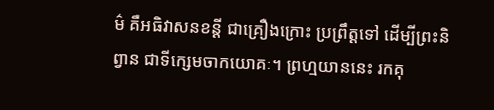ម៌ គឺអធិវាសនខន្តី ជាគ្រឿងក្រោះ ប្រព្រឹត្តទៅ ដើម្បីព្រះនិព្វាន ជាទីក្សេមចាកយោគៈ។ ព្រហ្មយាននេះ រកគុ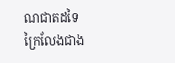ណជាតដទៃ ក្រៃលែងជាង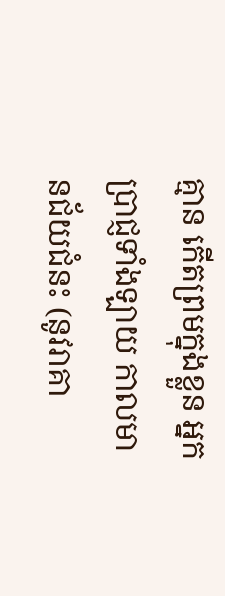គ្មាន កើតព្រមក្នុងខ្លួន អ្នកប្រាជ្ញទាំងឡាយ កាលមានជ័យជំនះ (នូវរាគា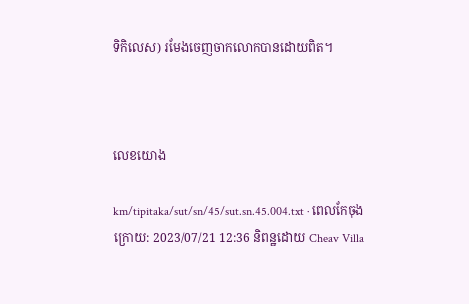ទិកិលេស) រមែងចេញចាកលោកបានដោយពិត។



លេខយោង

km/tipitaka/sut/sn/45/sut.sn.45.004.txt · ពេលកែចុងក្រោយ: 2023/07/21 12:36 និពន្ឋដោយ Cheav Villa